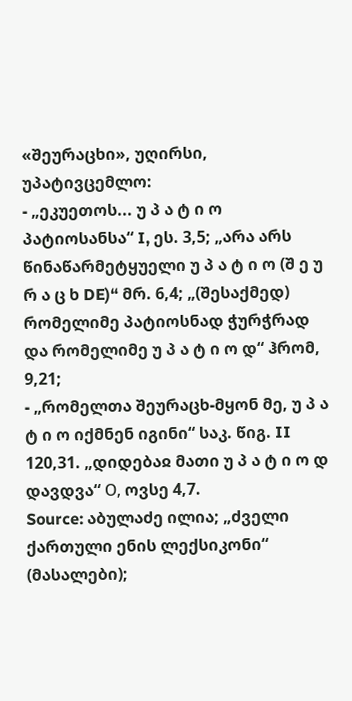«შეურაცხი», უღირსი, უპატივცემლო:
- „ეკუეთოს... უ პ ა ტ ი ო პატიოსანსა“ I, ეს. 3,5; „არა არს წინაწარმეტყუელი უ პ ა ტ ი ო (შ ე უ რ ა ც ხ DE)“ მრ. 6,4; „(შესაქმედ) რომელიმე პატიოსნად ჭურჭრად და რომელიმე უ პ ა ტ ი ო დ“ ჰრომ, 9,21;
- „რომელთა შეურაცხ-მყონ მე, უ პ ა ტ ი ო იქმნენ იგინი“ საკ. წიგ. II 120,31. „დიდებაჲ მათი უ პ ა ტ ი ო დ დავდვა“ О, ოვსე 4,7.
Source: აბულაძე ილია; „ძველი ქართული ენის ლექსიკონი“ (მასალები);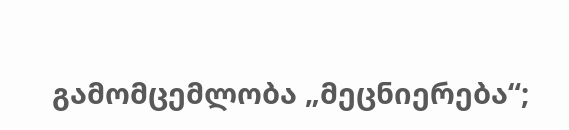გამომცემლობა „მეცნიერება“;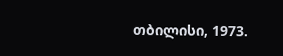თბილისი, 1973.